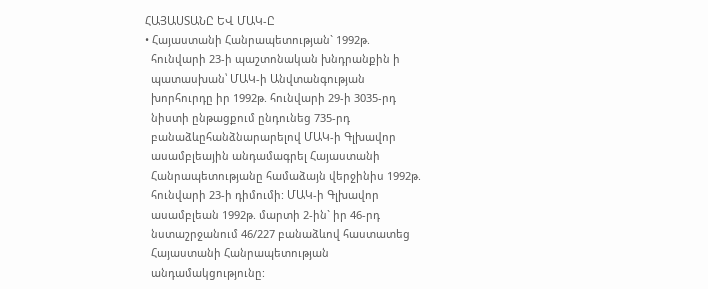ՀԱՅԱՍՏԱՆԸ ԵՎ ՄԱԿ-Ը
• Հայաստանի Հանրապետության` 1992թ.
  հունվարի 23-ի պաշտոնական խնդրանքին ի
  պատասխան՝ ՄԱԿ-ի Անվտանգության
  խորհուրդը իր 1992թ. հունվարի 29-ի 3035-րդ
  նիստի ընթացքում ընդունեց 735-րդ
  բանաձևըհանձնարարելով ՄԱԿ-ի Գլխավոր
  ասամբլեային անդամագրել Հայաստանի
  Հանրապետությանը համաձայն վերջինիս 1992թ.
  հունվարի 23-ի դիմումի: ՄԱԿ-ի Գլխավոր
  ասամբլեան 1992թ. մարտի 2-ին` իր 46-րդ
  նստաշրջանում 46/227 բանաձևով հաստատեց
  Հայաստանի Հանրապետության
  անդամակցությունը: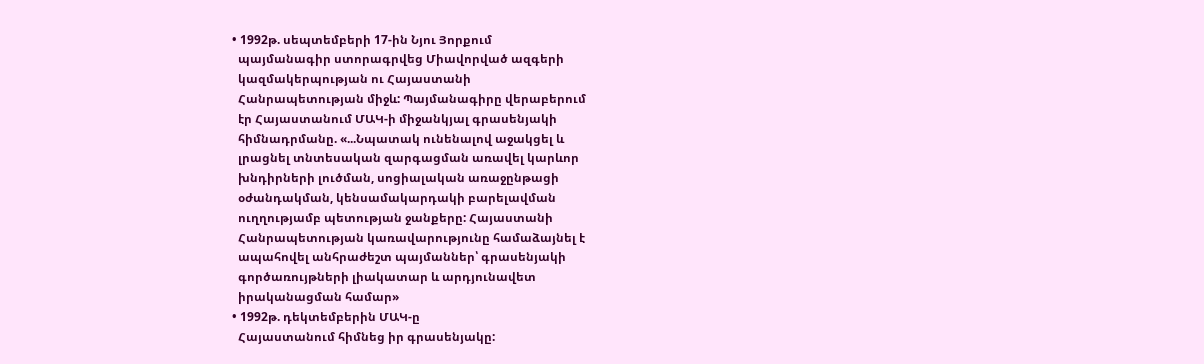• 1992թ. սեպտեմբերի 17-ին Նյու Յորքում
  պայմանագիր ստորագրվեց Միավորված ազգերի
  կազմակերպության ու Հայաստանի
  Հանրապետության միջև: Պայմանագիրը վերաբերում
  էր Հայաստանում ՄԱԿ-ի միջանկյալ գրասենյակի
  հիմնադրմանը. «...Նպատակ ունենալով աջակցել և
  լրացնել տնտեսական զարգացման առավել կարևոր
  խնդիրների լուծման, սոցիալական առաջընթացի
  օժանդակման, կենսամակարդակի բարելավման
  ուղղությամբ պետության ջանքերը: Հայաստանի
  Հանրապետության կառավարությունը համաձայնել է
  ապահովել անհրաժեշտ պայմաններ՝ գրասենյակի
  գործառույթների լիակատար և արդյունավետ
  իրականացման համար»
• 1992թ. դեկտեմբերին ՄԱԿ-ը
  Հայաստանում հիմնեց իր գրասենյակը: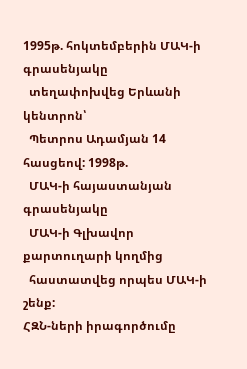1995թ. հոկտեմբերին ՄԱԿ-ի գրասենյակը
  տեղափոխվեց Երևանի կենտրոն՝
  Պետրոս Ադամյան 14 հասցեով: 1998թ.
  ՄԱԿ-ի հայաստանյան գրասենյակը
  ՄԱԿ-ի Գլխավոր քարտուղարի կողմից
  հաստատվեց որպես ՄԱԿ-ի շենք:
ՀԶՆ-ների իրագործումը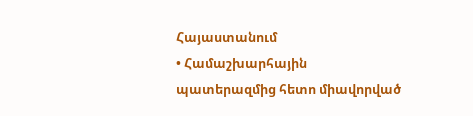Հայաստանում
• Համաշխարհային պատերազմից հետո միավորված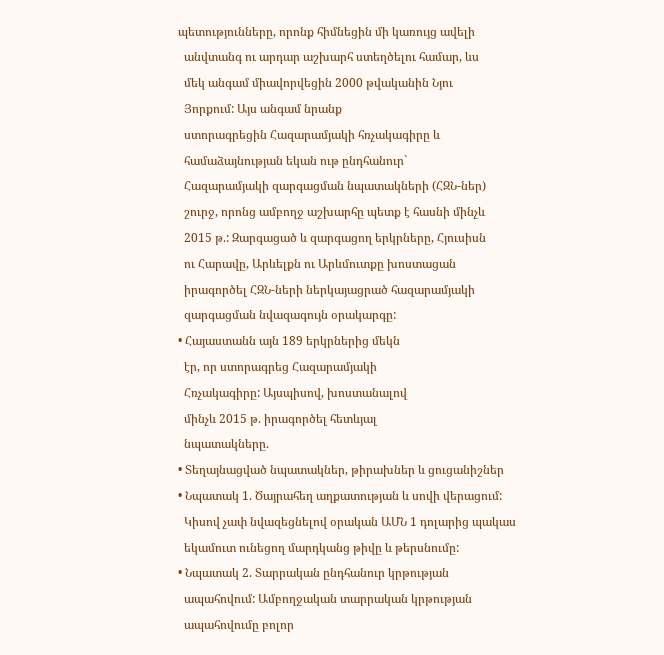պետությունները, որոնք հիմնեցին մի կառույց ավելի
  անվտանգ ու արդար աշխարհ ստեղծելու համար, ևս
  մեկ անգամ միավորվեցին 2000 թվականին Նյու
  Յորքում: Այս անգամ նրանք
  ստորագրեցին Հազարամյակի հռչակագիրը և
  համաձայնության եկան ութ ընդհանուր`
  Հազարամյակի զարգացման նպատակների (ՀԶՆ-ներ)
  շուրջ, որոնց ամբողջ աշխարհը պետք է հասնի մինչև
  2015 թ.: Զարգացած և զարգացող երկրները, Հյուսիսն
  ու Հարավը, Արևելքն ու Արևմուտքը խոստացան
  իրագործել ՀԶՆ-ների ներկայացրած հազարամյակի
  զարգացման նվազագույն օրակարգը:
• Հայաստանն այն 189 երկրներից մեկն
  էր, որ ստորագրեց Հազարամյակի
  Հռչակագիրը: Այսպիսով, խոստանալով
  մինչև 2015 թ. իրագործել հետևյալ
  նպատակները.
• Տեղայնացված նպատակներ, թիրախներ և ցուցանիշներ
• Նպատակ 1. Ծայրահեղ աղքատության և սովի վերացում:
  Կիսով չափ նվազեցնելով օրական ԱՄՆ 1 դոլարից պակաս
  եկամուտ ունեցող մարդկանց թիվը և թերսնումը:
• Նպատակ 2. Տարրական ընդհանուր կրթության
  ապահովում: Ամբողջական տարրական կրթության
  ապահովումը բոլոր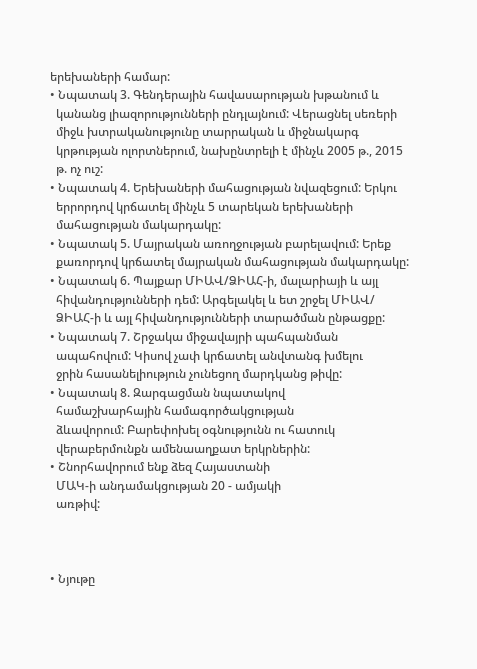երեխաների համար:
• Նպատակ 3. Գենդերային հավասարության խթանում և
  կանանց լիազորությունների ընդլայնում: Վերացնել սեռերի
  միջև խտրականությունը տարրական և միջնակարգ
  կրթության ոլորտներում, նախընտրելի է մինչև 2005 թ., 2015
  թ. ոչ ուշ:
• Նպատակ 4. Երեխաների մահացության նվազեցում: Երկու
  երրորդով կրճատել մինչև 5 տարեկան երեխաների
  մահացության մակարդակը:
• Նպատակ 5. Մայրական առողջության բարելավում: Երեք
  քառորդով կրճատել մայրական մահացության մակարդակը:
• Նպատակ 6. Պայքար ՄԻԱՎ/ՁԻԱՀ-ի, մալարիայի և այլ
  հիվանդությունների դեմ: Արգելակել և ետ շրջել ՄԻԱՎ/
  ՁԻԱՀ-ի և այլ հիվանդությունների տարածման ընթացքը:
• Նպատակ 7. Շրջակա միջավայրի պահպանման
  ապահովում: Կիսով չափ կրճատել անվտանգ խմելու
  ջրին հասանելիություն չունեցող մարդկանց թիվը:
• Նպատակ 8. Զարգացման նպատակով
  համաշխարհային համագործակցության
  ձևավորում: Բարեփոխել օգնությունն ու հատուկ
  վերաբերմունքն ամենաաղքատ երկրներին:
• Շնորհավորում ենք ձեզ Հայաստանի
  ՄԱԿ-ի անդամակցության 20 - ամյակի
  առթիվ:



• Նյութը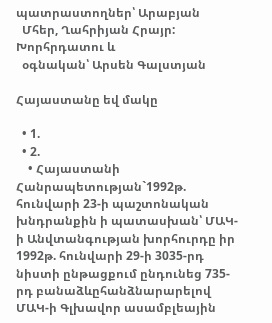պատրաստողներ՝ Արաբյան
  Մհեր, Ղահրիյան Հրայր: Խորհրդատու և
  օգնական՝ Արսեն Գալստյան

Հայաստանը եվ մակը

  • 1.
  • 2.
    • Հայաստանի Հանրապետության`1992թ. հունվարի 23-ի պաշտոնական խնդրանքին ի պատասխան՝ ՄԱԿ-ի Անվտանգության խորհուրդը իր 1992թ. հունվարի 29-ի 3035-րդ նիստի ընթացքում ընդունեց 735-րդ բանաձևըհանձնարարելով ՄԱԿ-ի Գլխավոր ասամբլեային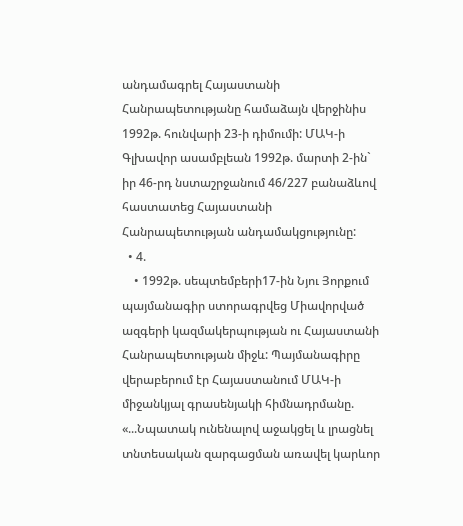անդամագրել Հայաստանի Հանրապետությանը համաձայն վերջինիս 1992թ. հունվարի 23-ի դիմումի: ՄԱԿ-ի Գլխավոր ասամբլեան 1992թ. մարտի 2-ին` իր 46-րդ նստաշրջանում 46/227 բանաձևով հաստատեց Հայաստանի Հանրապետության անդամակցությունը:
  • 4.
    • 1992թ. սեպտեմբերի17-ին Նյու Յորքում պայմանագիր ստորագրվեց Միավորված ազգերի կազմակերպության ու Հայաստանի Հանրապետության միջև: Պայմանագիրը վերաբերում էր Հայաստանում ՄԱԿ-ի միջանկյալ գրասենյակի հիմնադրմանը. «...Նպատակ ունենալով աջակցել և լրացնել տնտեսական զարգացման առավել կարևոր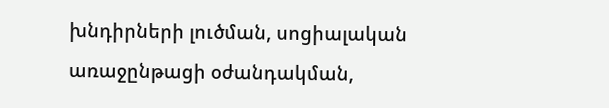խնդիրների լուծման, սոցիալական առաջընթացի օժանդակման,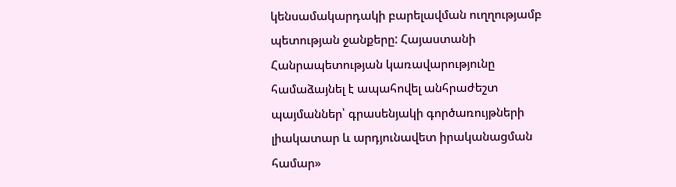կենսամակարդակի բարելավման ուղղությամբ պետության ջանքերը: Հայաստանի Հանրապետության կառավարությունը համաձայնել է ապահովել անհրաժեշտ պայմաններ՝ գրասենյակի գործառույթների լիակատար և արդյունավետ իրականացման համար»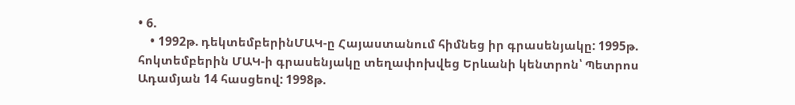• 6.
    • 1992թ. դեկտեմբերինՄԱԿ-ը Հայաստանում հիմնեց իր գրասենյակը: 1995թ. հոկտեմբերին ՄԱԿ-ի գրասենյակը տեղափոխվեց Երևանի կենտրոն՝ Պետրոս Ադամյան 14 հասցեով: 1998թ.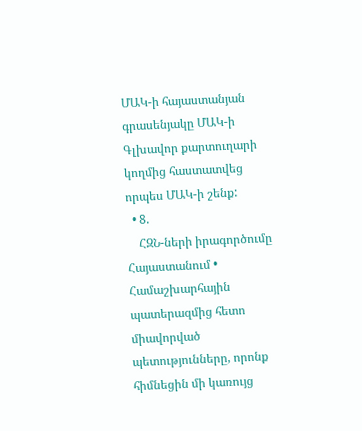ՄԱԿ-ի հայաստանյան գրասենյակը ՄԱԿ-ի Գլխավոր քարտուղարի կողմից հաստատվեց որպես ՄԱԿ-ի շենք:
  • 8.
    ՀԶՆ-ների իրագործումը Հայաստանում • Համաշխարհային պատերազմից հետո միավորված պետությունները, որոնք հիմնեցին մի կառույց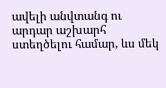ավելի անվտանգ ու արդար աշխարհ ստեղծելու համար, ևս մեկ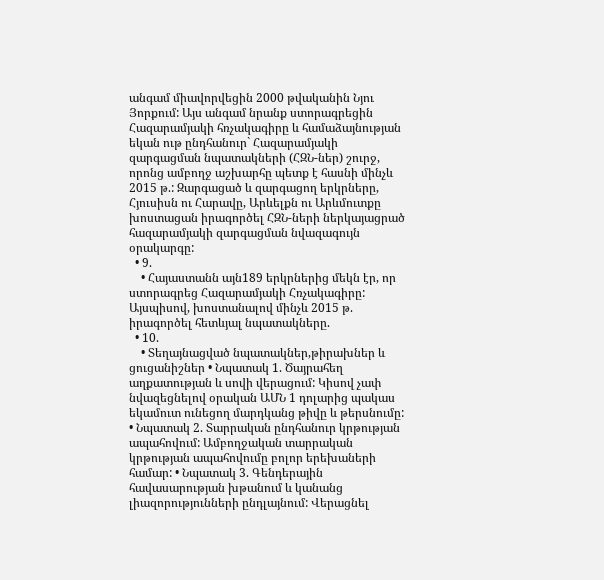անգամ միավորվեցին 2000 թվականին Նյու Յորքում: Այս անգամ նրանք ստորագրեցին Հազարամյակի հռչակագիրը և համաձայնության եկան ութ ընդհանուր` Հազարամյակի զարգացման նպատակների (ՀԶՆ-ներ) շուրջ, որոնց ամբողջ աշխարհը պետք է հասնի մինչև 2015 թ.: Զարգացած և զարգացող երկրները, Հյուսիսն ու Հարավը, Արևելքն ու Արևմուտքը խոստացան իրագործել ՀԶՆ-ների ներկայացրած հազարամյակի զարգացման նվազագույն օրակարգը:
  • 9.
    • Հայաստանն այն189 երկրներից մեկն էր, որ ստորագրեց Հազարամյակի Հռչակագիրը: Այսպիսով, խոստանալով մինչև 2015 թ. իրագործել հետևյալ նպատակները.
  • 10.
    • Տեղայնացված նպատակներ,թիրախներ և ցուցանիշներ • Նպատակ 1. Ծայրահեղ աղքատության և սովի վերացում: Կիսով չափ նվազեցնելով օրական ԱՄՆ 1 դոլարից պակաս եկամուտ ունեցող մարդկանց թիվը և թերսնումը: • Նպատակ 2. Տարրական ընդհանուր կրթության ապահովում: Ամբողջական տարրական կրթության ապահովումը բոլոր երեխաների համար: • Նպատակ 3. Գենդերային հավասարության խթանում և կանանց լիազորությունների ընդլայնում: Վերացնել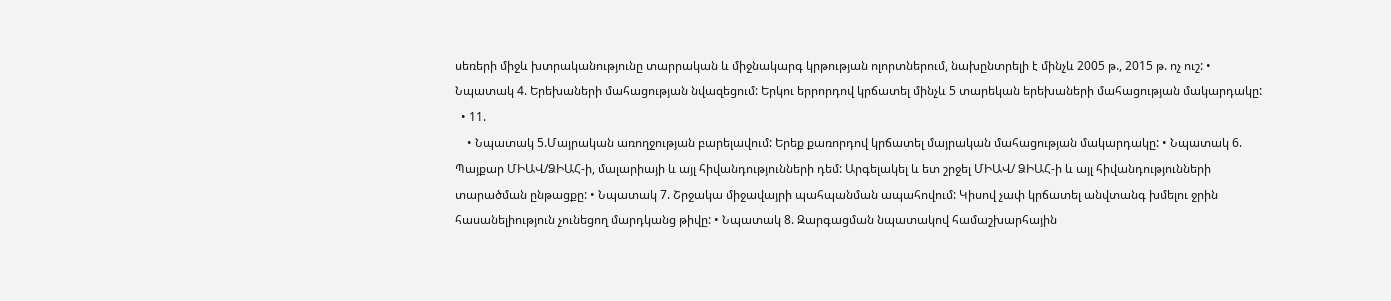սեռերի միջև խտրականությունը տարրական և միջնակարգ կրթության ոլորտներում, նախընտրելի է մինչև 2005 թ., 2015 թ. ոչ ուշ: • Նպատակ 4. Երեխաների մահացության նվազեցում: Երկու երրորդով կրճատել մինչև 5 տարեկան երեխաների մահացության մակարդակը:
  • 11.
    • Նպատակ 5.Մայրական առողջության բարելավում: Երեք քառորդով կրճատել մայրական մահացության մակարդակը: • Նպատակ 6. Պայքար ՄԻԱՎ/ՁԻԱՀ-ի, մալարիայի և այլ հիվանդությունների դեմ: Արգելակել և ետ շրջել ՄԻԱՎ/ ՁԻԱՀ-ի և այլ հիվանդությունների տարածման ընթացքը: • Նպատակ 7. Շրջակա միջավայրի պահպանման ապահովում: Կիսով չափ կրճատել անվտանգ խմելու ջրին հասանելիություն չունեցող մարդկանց թիվը: • Նպատակ 8. Զարգացման նպատակով համաշխարհային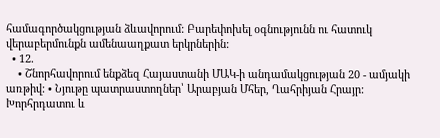համագործակցության ձևավորում: Բարեփոխել օգնությունն ու հատուկ վերաբերմունքն ամենաաղքատ երկրներին:
  • 12.
    • Շնորհավորում ենքձեզ Հայաստանի ՄԱԿ-ի անդամակցության 20 - ամյակի առթիվ: • Նյութը պատրաստողներ՝ Արաբյան Մհեր, Ղահրիյան Հրայր: Խորհրդատու և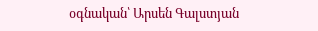օգնական՝ Արսեն Գալստյան